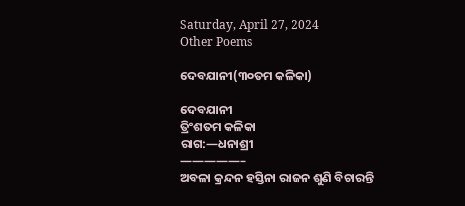Saturday, April 27, 2024
Other Poems

ଦେବଯାନୀ(୩୦ତମ କଳିକା)

ଦେବଯାନୀ
ତ୍ରିଂଶତମ କଳିକା
ରାଗ:—ଧନାଶ୍ରୀ
—————–
ଅବଳା କ୍ରନ୍ଦନ ହସ୍ତିନା ରାଜନ ଶୁଣି ବିଚାରନ୍ତି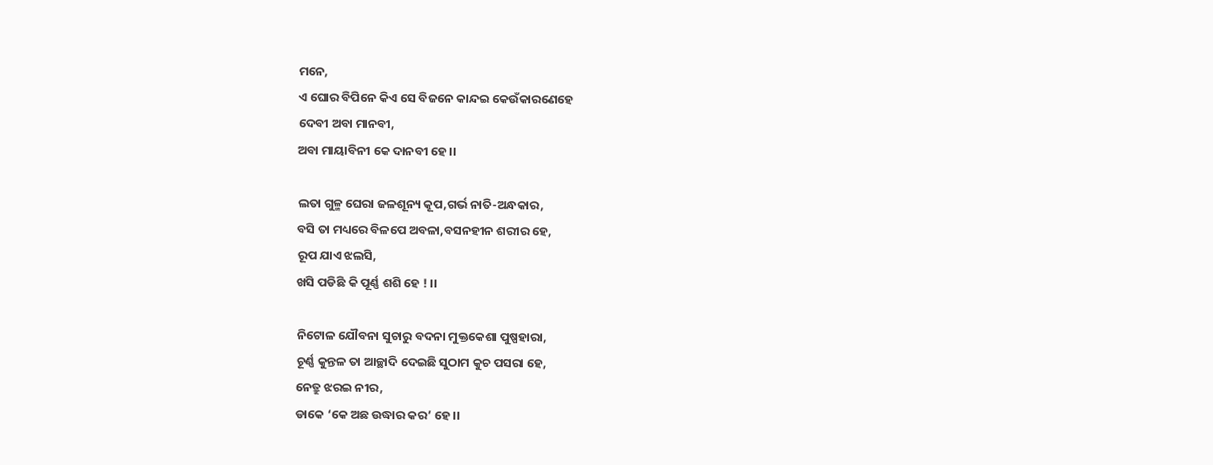ମନେ,
ଏ ଘୋର ବିପିନେ କିଏ ସେ ବିଜନେ କାନ୍ଦଇ କେଉଁକାରଣେହେ
ଦେବୀ ଅବା ମାନବୀ,
ଅବା ମାୟାବିନୀ କେ ଦାନବୀ ହେ।।

ଲତା ଗୁଳ୍ମ ଘେରା ଜଳଶୂନ୍ୟ କୂପ,ଗର୍ଭ ନାତି-ଅନ୍ଧକାର,
ବସି ତା ମଧ୍ୟରେ ବିଳପେ ଅବଳା,ବସନହୀନ ଶରୀର ହେ,
ରୂପ ଯାଏ ଝଲସି,
ଖସି ପଡିଛି କି ପୂର୍ଣ୍ଣ ଶଶି ହେ ! ।।

ନିଟୋଳ ଯୌବନା ସୁଚାରୁ ବଦନା ମୁକ୍ତକେଶା ପୁଷ୍ପହାରା,
ଚୂର୍ଣ୍ଣ କୁନ୍ତଳ ତା ଆଚ୍ଛାଦି ଦେଇଛି ସୁଠାମ କୁଚ ପସରା ହେ,
ନେତ୍ରୁ ଝରଇ ନୀର,
ଡାକେ ‘କେ ଅଛ ଉଦ୍ଧାର କର’ ହେ।।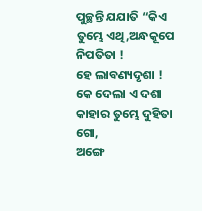ପୁଚ୍ଛନ୍ତି ଯଯାତି “କିଏ ତୁମ୍ଭେ ଏଥି,ଅନ୍ଧକୂପେ ନିପତିତା !
ହେ ଲାବଣ୍ୟଦୃଶା ! କେ ଦେଲା ଏ ଦଶା କାହାର ତୁମ୍ଭେ ଦୁହିତା ଗୋ,
ଅଙ୍ଗେ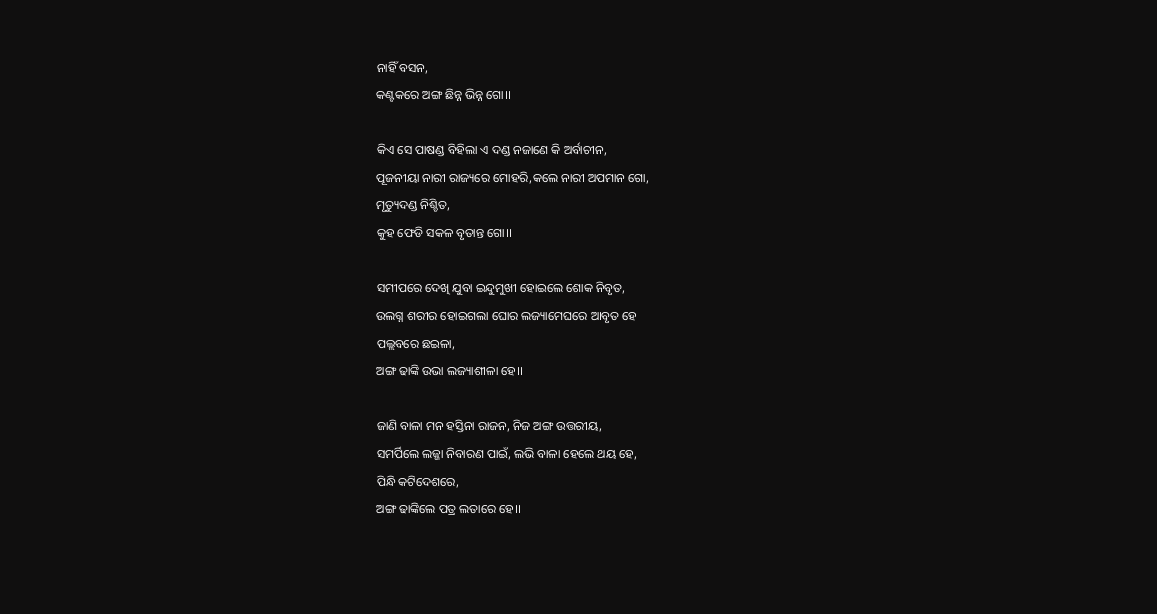ନାହିଁ ବସନ,
କଣ୍ଟକରେ ଅଙ୍ଗ ଛିନ୍ନ ଭିନ୍ନ ଗୋ।।

କିଏ ସେ ପାଷଣ୍ଡ ବିହିଲା ଏ ଦଣ୍ଡ ନଜାଣେ କି ଅର୍ବାଚୀନ,
ପୂଜନୀୟା ନାରୀ ରାଜ୍ୟରେ ମୋହରି,କଲେ ନାରୀ ଅପମାନ ଗୋ,
ମୃତ୍ୟୁଦଣ୍ଡ ନିଶ୍ଚିତ,
କୁହ ଫେଡି ସକଳ ବୃତାନ୍ତ ଗୋ।।

ସମୀପରେ ଦେଖି ଯୁବା ଇନ୍ଦୁମୁଖୀ ହୋଇଲେ ଶୋକ ନିବୃତ,
ଉଲଗ୍ନ ଶରୀର ହୋଇଗଲା ଘୋର ଲଜ୍ୟାମେଘରେ ଆବୃତ ହେ
ପଲ୍ଲବରେ ଛଇଳା,
ଅଙ୍ଗ ଢାଙ୍କି ଉଭା ଲଜ୍ୟାଶୀଳା ହେ।।

ଜାଣି ବାଳା ମନ ହସ୍ତିନା ରାଜନ, ନିଜ ଅଙ୍ଗ ଉତ୍ତରୀୟ,
ସମର୍ପିଲେ ଲଜ୍ଜା ନିବାରଣ ପାଇଁ, ଲଭି ବାଳା ହେଲେ ଥୟ ହେ,
ପିନ୍ଧି କଟିଦେଶରେ,
ଅଙ୍ଗ ଢାଙ୍କିଲେ ପତ୍ର ଲତାରେ ହେ।।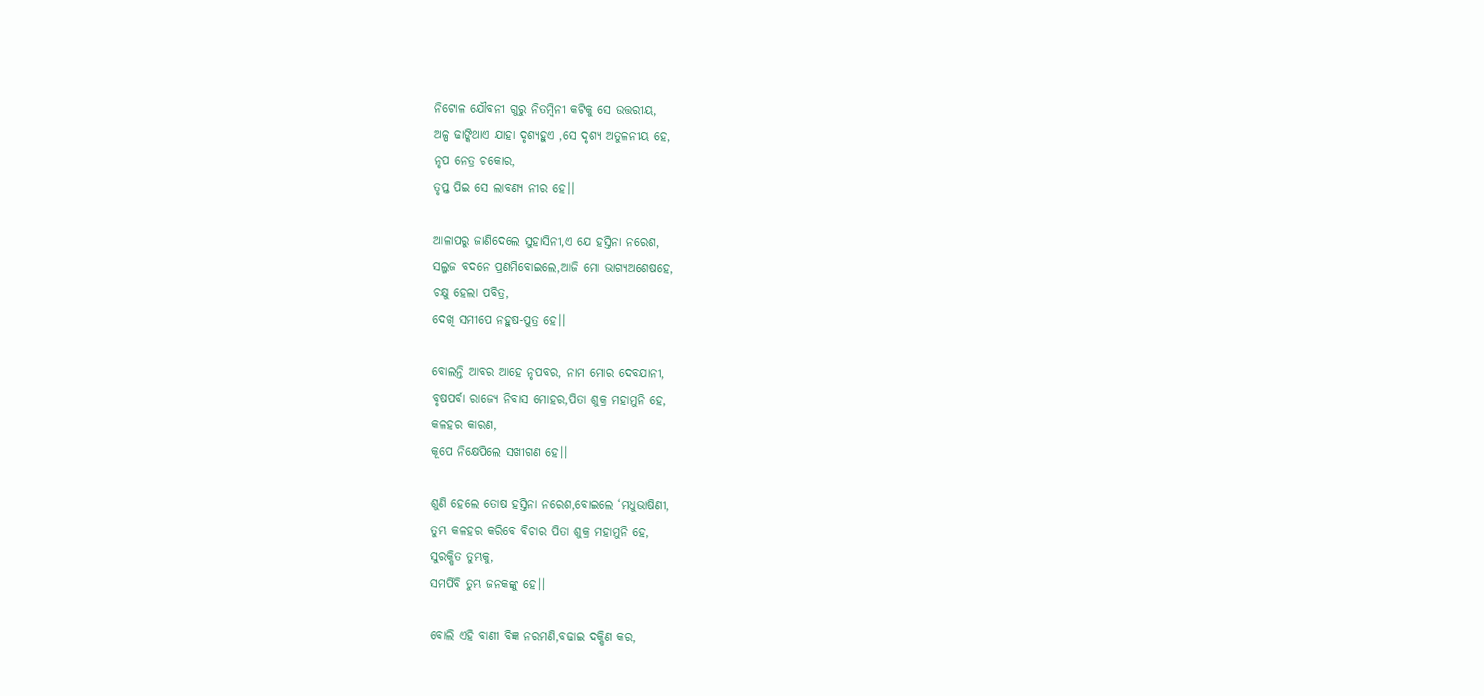ନିଟୋଳ ଯୌବନୀ ଗୁରୁ ନିତମ୍ବିନୀ କଟିକୁ ସେ ଉତ୍ତରୀୟ,
ଅଳ୍ପ ଢାଙ୍କିଥାଏ ଯାହା ଦୃଶ୍ୟହୁଏ ,ସେ ଦୃଶ୍ୟ ଅତୁଳନୀୟ ହେ,
ନୃପ ନେତ୍ର ଚକୋର,
ତୃପ୍ତ ପିଇ ସେ ଲାବଣ୍ୟ ନୀର ହେ।।

ଆଳାପରୁ ଜାଣିଦେଲେ ସୁହାସିନୀ,ଏ ଯେ ହସ୍ତିନା ନରେଶ,
ସଲ୍ଜଜ ବଦନେ ପ୍ରଣମିବୋଇଲେ,ଆଜି ମୋ ଭାଗ୍ୟଅଶେଷହେ,
ଚକ୍ଷୁ ହେଲା ପବିତ୍ର,
ଦେଖି ସମୀପେ ନହୁଷ-ପୁତ୍ର ହେ।।

ବୋଲନ୍ତି ଆବର ଆହେ ନୃପବର, ନାମ ମୋର ଦେବଯାନୀ,
ବୃଷପର୍ବା ରାଜ୍ୟେ ନିବାସ ମୋହର,ପିତା ଶୁକ୍ର ମହାମୁନି ହେ,
କଳହର କାରଣ,
କୂପେ ନିକ୍ଷେପିଲେ ସଖୀଗଣ ହେ।।

ଶୁଣି ହେଲେ ତୋଷ ହସ୍ତିନା ନରେଶ,ବୋଇଲେ ‘ମଧୁଭାଷିଣୀ,
ତୁମ୍ଭ କଳହର କରିବେ ବିଚାର ପିତା ଶୁକ୍ର ମହାମୁନି ହେ,
ସୁରକ୍ଷିତ ତୁମ୍ଭକୁ,
ସମର୍ପିବି ତୁମ୍ଭ ଜନକଙ୍କୁ ହେ।।

ବୋଲି ଏହି ବାଣୀ ବିଜ୍ଞ ନରମଣି,ବଢାଇ ଦକ୍ଷିଣ କର,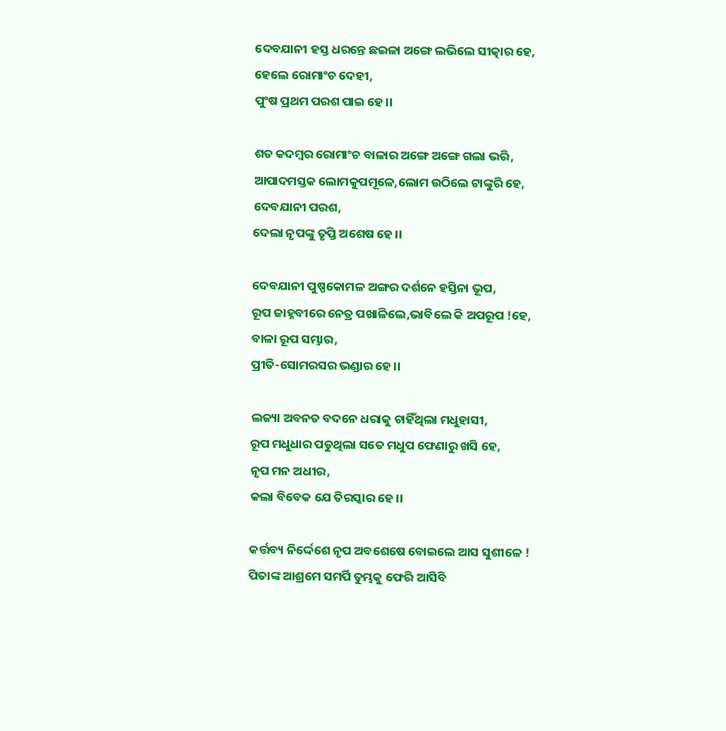ଦେବଯାନୀ ହସ୍ତ ଧରନ୍ତେ ଛଇଳା ଅଙ୍ଗେ ଲଭିଲେ ସୀତ୍କାର ହେ,
ହେଲେ ରୋମାଂଚ ଦେହୀ,
ପୁଂଷ ପ୍ରଥମ ପରଶ ପାଇ ହେ।।

ଶତ କଦମ୍ବର ରୋମାଂଚ ବାଳାର ଅଙ୍ଗେ ଅଙ୍ଗେ ଗଲା ଭରି,
ଆପାଦମସ୍ତକ ଲୋମକୁପମୂଳେ,ଲୋମ ଉଠିଲେ ଟାଙ୍କୁରି ହେ,
ଦେବଯାନୀ ପରଶ,
ଦେଲା ନୃପଙ୍କୁ ତୃପ୍ତି ଅଶେଷ ହେ।।

ଦେବଯାନୀ ପୁଷ୍ପକୋମଳ ଅଙ୍ଗର ଦର୍ଶନେ ହସ୍ତିନା ଭୂପ,
ରୂପ ଜାହ୍ନବୀରେ ନେତ୍ର ପଖାଳିଲେ,ଭାବିଲେ କି ଅପରୂପ !ହେ,
ବାଳା ରୂପ ସମ୍ଭାର,
ପ୍ରୀତି-ସୋମରସର ଭଣ୍ଡାର ହେ।।

ଲଜ୍ୟା ଅବନତ ବଦନେ ଧରାକୁ ଚାହିଁଥିଲା ମଧୁହାସୀ,
ରୂପ ମଧୁଧାର ପଡୁଥିଲା ସତେ ମଧୁପ ଫେଣାରୁ ଖସି ହେ,
ନୃପ ମନ ଅଧୀର,
କଲା ବିବେକ ଯେ ତିରସ୍କାର ହେ।।

କର୍ତ୍ତବ୍ୟ ନିର୍ଦ୍ଦେଶେ ନୃପ ଅବଶେଷେ ବୋଇଲେ ଆସ ସୁଶୀଳେ !
ପିତାଙ୍କ ଆଶ୍ରମେ ସମର୍ପି ତୁମ୍ଭକୁ ଫେରି ଆସିବି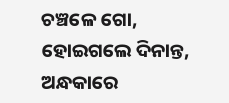ଚଞ୍ଚଳେ ଗୋ,
ହୋଇଗଲେ ଦିନାନ୍ତ,
ଅନ୍ଧକାରେ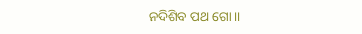ନଦିଶିବ ପଥ ଗୋ।।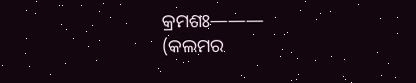କ୍ରମଶଃ———
(କଲମର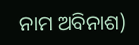ନାମ ଅବିନାଶ)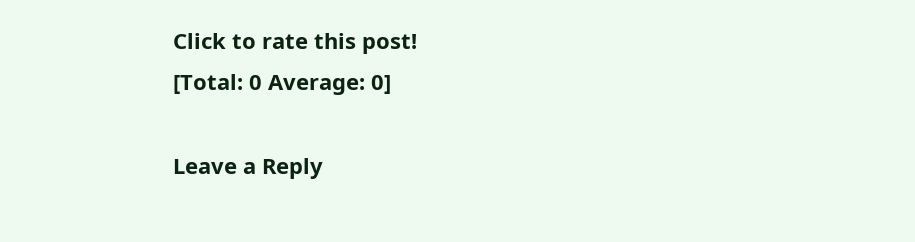Click to rate this post!
[Total: 0 Average: 0]

Leave a Reply